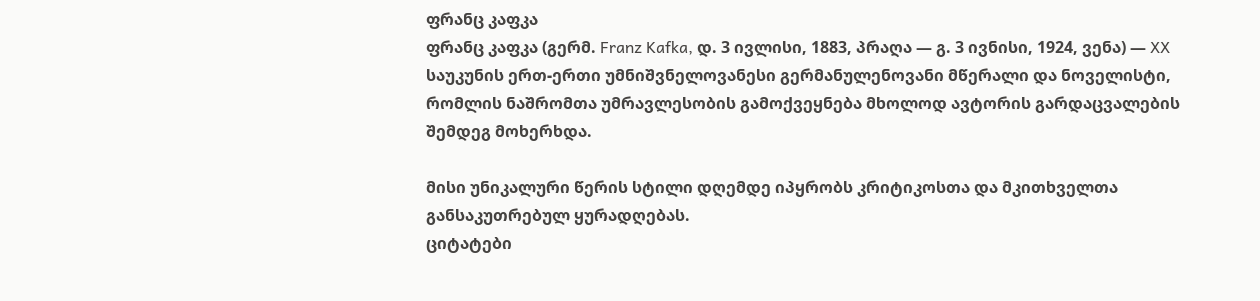ფრანც კაფკა
ფრანც კაფკა (გერმ. Franz Kafka, დ. 3 ივლისი, 1883, პრაღა — გ. 3 ივნისი, 1924, ვენა) — XX საუკუნის ერთ-ერთი უმნიშვნელოვანესი გერმანულენოვანი მწერალი და ნოველისტი, რომლის ნაშრომთა უმრავლესობის გამოქვეყნება მხოლოდ ავტორის გარდაცვალების შემდეგ მოხერხდა.

მისი უნიკალური წერის სტილი დღემდე იპყრობს კრიტიკოსთა და მკითხველთა განსაკუთრებულ ყურადღებას.
ციტატები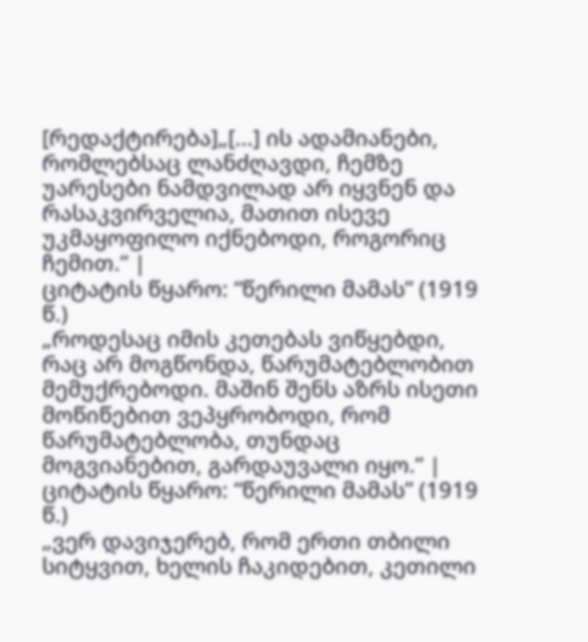[რედაქტირება]„[...] ის ადამიანები, რომლებსაც ლანძღავდი, ჩემზე უარესები ნამდვილად არ იყვნენ და რასაკვირველია, მათით ისევე უკმაყოფილო იქნებოდი, როგორიც ჩემით.“ |
ციტატის წყარო: “წერილი მამას” (1919 წ.)
„როდესაც იმის კეთებას ვიწყებდი, რაც არ მოგწონდა, წარუმატებლობით მემუქრებოდი. მაშინ შენს აზრს ისეთი მოწიწებით ვეპყრობოდი, რომ წარუმატებლობა, თუნდაც მოგვიანებით, გარდაუვალი იყო.“ |
ციტატის წყარო: “წერილი მამას” (1919 წ.)
„ვერ დავიჯერებ, რომ ერთი თბილი სიტყვით, ხელის ჩაკიდებით, კეთილი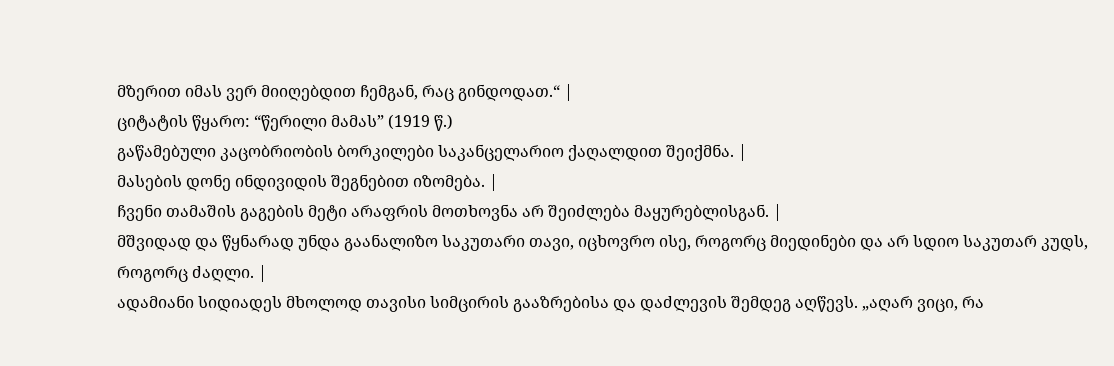მზერით იმას ვერ მიიღებდით ჩემგან, რაც გინდოდათ.“ |
ციტატის წყარო: “წერილი მამას” (1919 წ.)
გაწამებული კაცობრიობის ბორკილები საკანცელარიო ქაღალდით შეიქმნა. |
მასების დონე ინდივიდის შეგნებით იზომება. |
ჩვენი თამაშის გაგების მეტი არაფრის მოთხოვნა არ შეიძლება მაყურებლისგან. |
მშვიდად და წყნარად უნდა გაანალიზო საკუთარი თავი, იცხოვრო ისე, როგორც მიედინები და არ სდიო საკუთარ კუდს, როგორც ძაღლი. |
ადამიანი სიდიადეს მხოლოდ თავისი სიმცირის გააზრებისა და დაძლევის შემდეგ აღწევს. „აღარ ვიცი, რა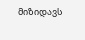მიზიდავს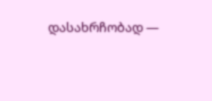დასახრჩობად —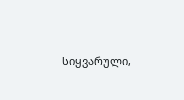სიყვარული,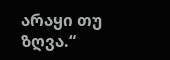არაყი თუ ზღვა.“